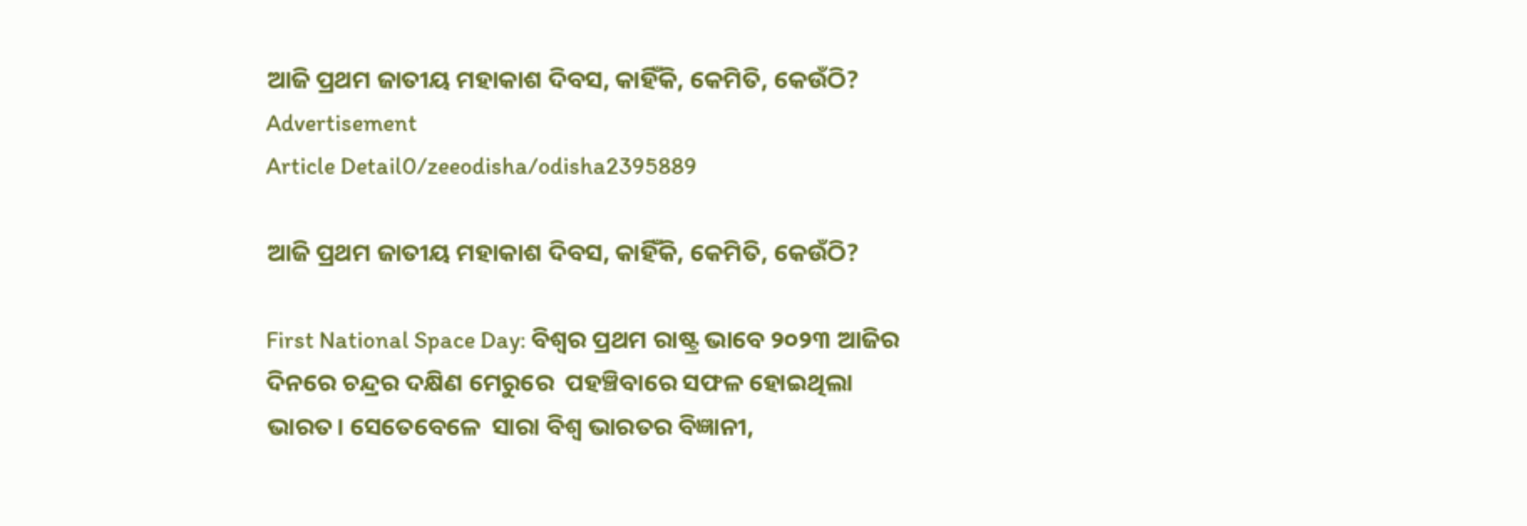ଆଜି ପ୍ରଥମ ଜାତୀୟ ମହାକାଶ ଦିବସ, କାହିଁକି, କେମିତି, କେଉଁଠି?
Advertisement
Article Detail0/zeeodisha/odisha2395889

ଆଜି ପ୍ରଥମ ଜାତୀୟ ମହାକାଶ ଦିବସ, କାହିଁକି, କେମିତି, କେଉଁଠି?

First National Space Day: ବିଶ୍ୱର ପ୍ରଥମ ରାଷ୍ଟ୍ର ଭାବେ ୨୦୨୩ ଆଜିର ଦିନରେ ଚନ୍ଦ୍ରର ଦକ୍ଷିଣ ମେରୁରେ  ପହଞ୍ଚିବାରେ ସଫଳ ହୋଇଥିଲା ଭାରତ। ସେତେବେଳେ  ସାରା ବିଶ୍ୱ ଭାରତର ବିଜ୍ଞାନୀ,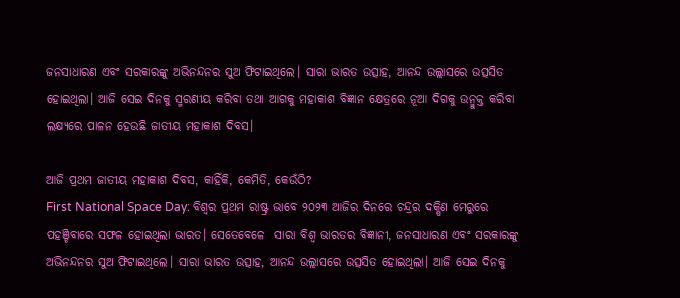ଜନସାଧାରଣ ଏବଂ ସରକାରଙ୍କୁ ଅଭିନନ୍ଦନର ସୁଅ ଫିଟାଇଥିଲେ। ସାରା ଭାରତ ଉତ୍ସାହ, ଆନନ୍ଦ ଉଲ୍ଲାସରେ ଉତ୍ସସିତ ହୋଇଥିଲା। ଆଜି ସେଇ ଦିନକୁ ସ୍ମରଣୀୟ କରିବା ତଥା ଆଗକୁ ମହାକାଶ ବିଜ୍ଞାନ କ୍ଷେତ୍ରରେ ନୂଆ ଦିଗକୁ ଉନ୍ମୁକ୍ତ କରିବା ଲକ୍ଷ୍ୟରେ ପାଳନ ହେଉଛି ଜାତୀୟ ମହାକାଶ ଦିବସ।

ଆଜି ପ୍ରଥମ ଜାତୀୟ ମହାକାଶ ଦିବସ, କାହିଁକି, କେମିତି, କେଉଁଠି?
First National Space Day: ବିଶ୍ୱର ପ୍ରଥମ ରାଷ୍ଟ୍ର ଭାବେ ୨୦୨୩ ଆଜିର ଦିନରେ ଚନ୍ଦ୍ରର ଦକ୍ଷିଣ ମେରୁରେ  ପହଞ୍ଚିବାରେ ସଫଳ ହୋଇଥିଲା ଭାରତ। ସେତେବେଳେ  ସାରା ବିଶ୍ୱ ଭାରତର ବିଜ୍ଞାନୀ, ଜନସାଧାରଣ ଏବଂ ସରକାରଙ୍କୁ ଅଭିନନ୍ଦନର ସୁଅ ଫିଟାଇଥିଲେ। ସାରା ଭାରତ ଉତ୍ସାହ, ଆନନ୍ଦ ଉଲ୍ଲାସରେ ଉତ୍ସସିତ ହୋଇଥିଲା। ଆଜି ସେଇ ଦିନକୁ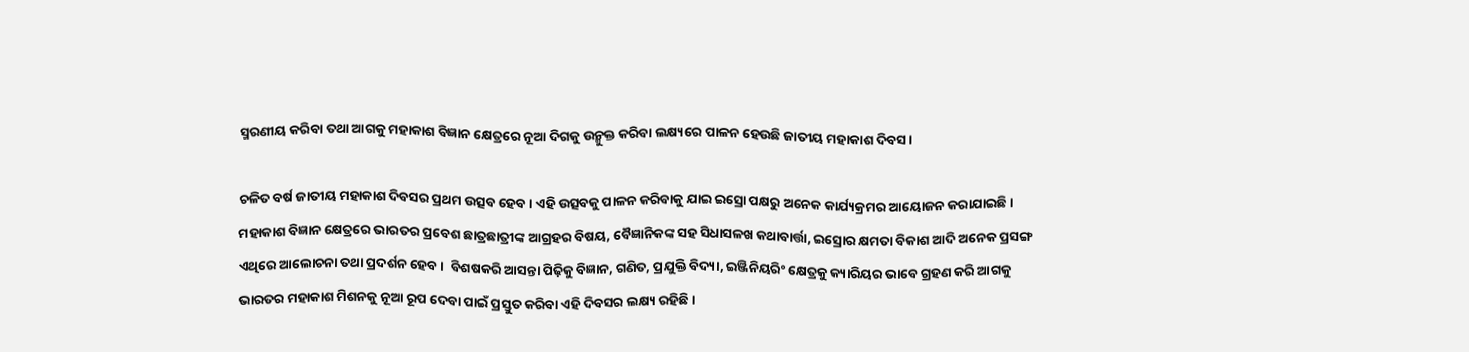ସ୍ମରଣୀୟ କରିବା ତଥା ଆଗକୁ ମହାକାଶ ବିଜ୍ଞାନ କ୍ଷେତ୍ରରେ ନୂଆ ଦିଗକୁ ଉନ୍ମୁକ୍ତ କରିବା ଲକ୍ଷ୍ୟରେ ପାଳନ ହେଉଛି ଜାତୀୟ ମହାକାଶ ଦିବସ।

ଚଳିତ ବର୍ଷ ଜାତୀୟ ମହାକାଶ ଦିବସର ପ୍ରଥମ ଉତ୍ସବ ହେବ। ଏହି ଉତ୍ସବକୁ ପାଳନ କରିବାକୁ ଯାଇ ଇସ୍ରୋ ପକ୍ଷରୁ ଅନେକ କାର୍ଯ୍ୟକ୍ରମର ଆୟୋଜନ କରାଯାଇଛି। ମହାକାଶ ବିଜ୍ଞାନ କ୍ଷେତ୍ରରେ ଭାରତର ପ୍ରବେଶ ଛାତ୍ରଛାତ୍ରୀଙ୍କ ଆଗ୍ରହର ବିଷୟ, ବୈଜ୍ଞାନିକଙ୍କ ସହ ସିଧାସଳଖ କଥାବାର୍ତ୍ତା, ଇସ୍ରୋର କ୍ଷମତା ବିକାଶ ଆଦି ଅନେକ ପ୍ରସଙ୍ଗ ଏଥିରେ ଆଲୋଚନା ତଥା ପ୍ରଦର୍ଶନ ହେବ।  ବିଶଷକରି ଆସନ୍ତା ପିଢ଼ିକୁ ବିଜ୍ଞାନ, ଗଣିତ, ପ୍ରଯୁକ୍ତି ବିଦ୍ୟା, ଇଞ୍ଜିନିୟରିଂ କ୍ଷେତ୍ରକୁ କ୍ୟାରିୟର ଭାବେ ଗ୍ରହଣ କରି ଆଗକୁ ଭାରତର ମହାକାଶ ମିଶନକୁ ନୂଆ ରୂପ ଦେବା ପାଇଁ ପ୍ରସ୍ତୁତ କରିବା ଏହି ଦିବସର ଲକ୍ଷ୍ୟ ରହିଛି।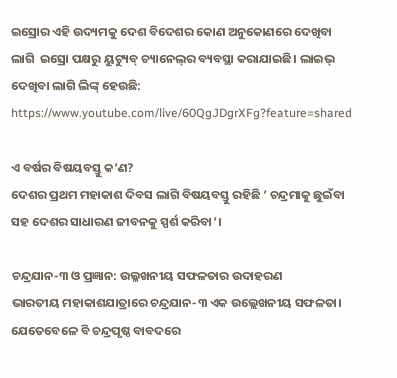ଇସ୍ରୋର ଏହି ଉଦ୍ୟମକୁ ଦେଶ ବିଦେଶର କୋଣ ଅନୁକୋଣରେ ଦେଖିବା ଲାଗି  ଇସ୍ରୋ ପକ୍ଷରୁ ୟୁଟ୍ୟୁବ୍‍ ଚ୍ୟାନେଲ୍‍ର ବ୍ୟବସ୍ଥା କରାଯାଇଛି। ଲାଇଭ୍‍ ଦେଖିବା ଲାଗି ଲିଙ୍କ୍ ହେଉଛି: https://www.youtube.com/live/60QgJDgrXFg?feature=shared

ଏ ବର୍ଷର ବିଷୟବସ୍ତୁ କ’ଣ?
ଦେଶର ପ୍ରଥମ ମହାକାଶ ଦିବସ ଲାଗି ବିଷୟବସ୍ତୁ ରହିଛି ‘ ଚନ୍ଦ୍ରମାକୁ ଛୁଇଁବା ସହ ଦେଶର ସାଧାରଣ ଜୀବନକୁ ସ୍ପର୍ଶ କରିବା’।

ଚନ୍ଦ୍ରଯାନ-୩ ଓ ପ୍ରଜ୍ଞାନ: ଉଲ୍ଳଖନୀୟ ସଫଳତାର ଉଦାହରଣ
ଭାରତୀୟ ମହାକାଶଯାତ୍ରାରେ ଚନ୍ଦ୍ରଯାନ-୩ ଏକ ଉଲ୍ଲେଖନୀୟ ସଫଳତା। ଯେତେବେଳେ ବି ଚନ୍ଦ୍ରପୃଷ୍ଠ ବାବଦରେ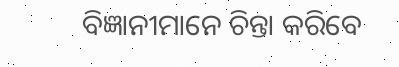ବିଜ୍ଞାନୀମାନେ ଚିନ୍ତା କରିବେ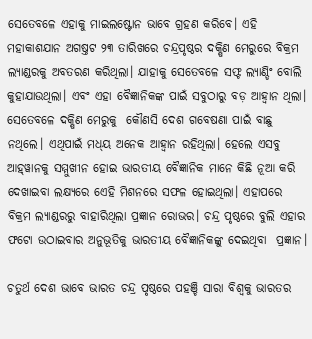ସେତେବଳେ ଏହାକୁ ମାଇଲଷ୍ଟୋନ ଭାବେ ଗ୍ରହଣ କରିବେ। ଏହି ମହାକାଶଯାନ ଅଗଷ୍ତଟ ୨୩ ତାରିଖରେ ଚନ୍ଦ୍ରପୃଷ୍ଠର ଦକ୍ଷିଣ ମେରୁରେ ବିକ୍ରମ ଲ୍ୟାଣ୍ଡରକୁ ଅବତରଣ କରିଥିଲା। ଯାହାକୁ ସେତେବଳେ ସଫ୍ଟ ଲ୍ୟାଣ୍ଡିଂ ବୋଲି କୁହାଯାଉଥିଲା। ଏବଂ ଏହା ବୈଜ୍ଞାନିକଙ୍କ ପାଇଁ ସବୁଠାରୁ ବଡ଼ ଆହ୍ୱାନ ଥିଲା। ସେତେବଳେ ଦକ୍ଷିଣ ମେରୁକୁ  କୌଣସି ଦେଶ ଗବେଷଣା ପାଇଁ ବାଛୁ ନଥିଲେ। ଏଥିପାଇଁ ମଧ୍‍ୟ ଅନେକ ଆହ୍ୱାନ ରହିଥିଲା। ହେଲେ ଏସବୁ ଆହ୍‍ୱାନକୁ ସମ୍ମୁଖୀନ ହୋଇ ଭାରତୀୟ ବୈଜ୍ଞାନିକ ମାନେ କିଛି ନୂଆ କରି ଦେଖାଇବା ଲକ୍ଷ୍ୟରେ ଏେହି ମିଶନରେ ସଫଳ ହୋଇଥିଲା। ଏହାପରେ ବିକ୍ରମ ଲ୍ୟାଣ୍ଡରରୁ ବାହାରିଥିଲା ପ୍ରଜ୍ଞାନ ରୋଭର। ଚନ୍ଦ୍ର ପୃଷ୍ଠରେ ବୁଲି ଏହାର ଫଟୋ ଉଠାଇବାର ଅନୁଭୂତିକୁ ଭାରତୀୟ ବୈଜ୍ଞାନିକଙ୍କୁ ଦେଇଥିବା  ପ୍ରଜ୍ଞାନ।

ଚତୁର୍ଥ ଦେଶ ଭାବେ ଭାରତ ଚନ୍ଦ୍ର ପୃଷ୍ଠରେ ପହଞ୍ଚି ସାରା ବିଶ୍ୱକୁ ଭାରତର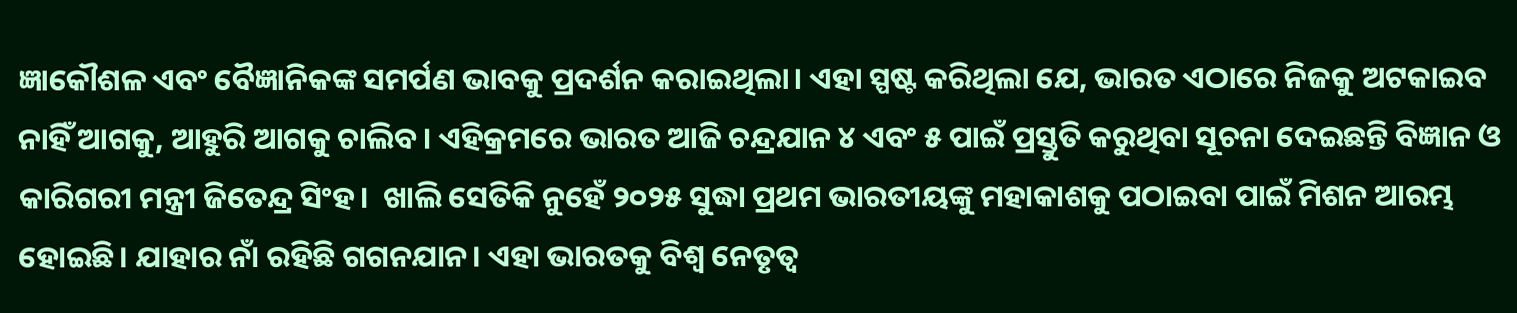ଜ୍ଞାକୌଶଳ ଏବଂ ବୈଜ୍ଞାନିକଙ୍କ ସମର୍ପଣ ଭାବକୁ ପ୍ରଦର୍ଶନ କରାଇଥିଲା। ଏହା ସ୍ପଷ୍ଟ କରିଥିଲା ଯେ, ଭାରତ ଏଠାରେ ନିଜକୁ ଅଟକାଇବ ନାହିଁ ଆଗକୁ, ଆହୁରି ଆଗକୁ ଚାଲିବ। ଏହିକ୍ରମରେ ଭାରତ ଆଜି ଚନ୍ଦ୍ରଯାନ ୪ ଏବଂ ୫ ପାଇଁ ପ୍ରସ୍ତୁତି କରୁଥିବା ସୂଚନା ଦେଇଛନ୍ତି ବିଜ୍ଞାନ ଓ କାରିଗରୀ ମନ୍ତ୍ରୀ ଜିତେନ୍ଦ୍ର ସିଂହ।  ଖାଲି ସେତିକି ନୁହେଁ ୨୦୨୫ ସୁଦ୍ଧା ପ୍ରଥମ ଭାରତୀୟଙ୍କୁ ମହାକାଶକୁ ପଠାଇବା ପାଇଁ ମିଶନ ଆରମ୍ଭ ହୋଇଛି। ଯାହାର ନାଁ ରହିଛି ଗଗନଯାନ। ଏହା ଭାରତକୁ ବିଶ୍ୱ ନେତୃତ୍ୱ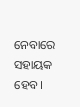ନେବାରେ ସହାୟକ ହେବ।